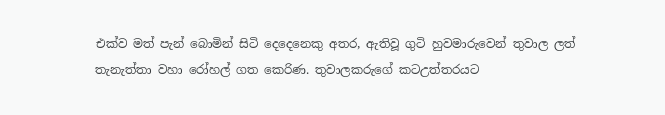එක්ව මත් පැන් බොමින් සිටි දෙදෙනෙකු අතර, ඇතිවූ ගුටි හුවමාරුවෙන් තුවාල ලත් තැනැත්තා වහා රෝහල් ගත කෙරිණ. තුවාලකරුගේ කටඋත්තරයට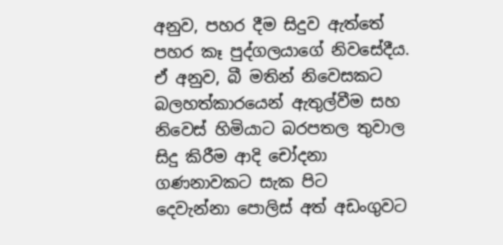අනුව, පහර දීම සිදුව ඇත්තේ පහර කෑ පුද්ගලයාගේ නිවසේදීය. ඒ අනුව, බී මතින් නිවෙසකට බලහත්කාරයෙන් ඇතුල්වීම සහ නිවෙස් හිමියාට බරපතල තුවාල සිදු කිරීම ආදි චෝදනා ගණනාවකට සැක පිට  දෙවැන්නා පොලිස් අත් අඩංගුවට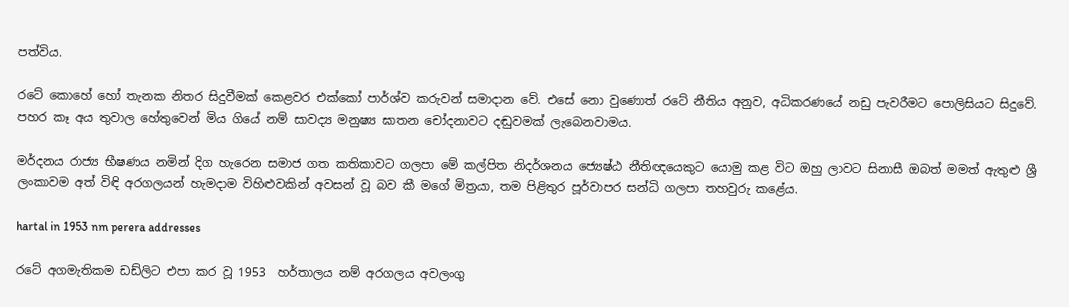පත්විය.

රටේ කොහේ හෝ තැනක නිතර සිදුවීමක් කෙළවර එක්කෝ පාර්ශ්ව කරුවන් සමාදාන වේ. එසේ නො වුණොත් රටේ නීතිය අනුව, අධිකරණයේ නඩු පැවරීමට පොලිසියට සිදුවේ. පහර කෑ අය තුවාල හේතුවෙන් මිය ගියේ නම් සාවද්‍ය මනුෂ්‍ය ඝාතන චෝදනාවට දඬුවමක් ලැබෙනවාමය.

මර්දනය රාජ්‍ය භීෂණය නමින් දිග හැරෙන සමාජ ගත කතිකාවට ගලපා මේ කල්පිත නිදර්ශනය ජ්‍යෙෂ්ඨ නීතිඥයෙකුට යොමු කළ විට ඔහු ලාවට සිනාසී ඔබත් මමත් ඇතුළු ශ්‍රී ලංකාවම අත් විඳි අරගලයන් හැමදාම විහිළුවකින් අවසන් වූ බව කී මගේ මිත්‍රයා, තම පිළිතුර පූර්වාපර සන්ධි ගලපා තහවුරු කළේය.

hartal in 1953 nm perera addresses

රටේ අගමැතිකම ඩඩ්ලිට එපා කර වූ 1953  හර්තාලය නම් අරගලය අවලංගු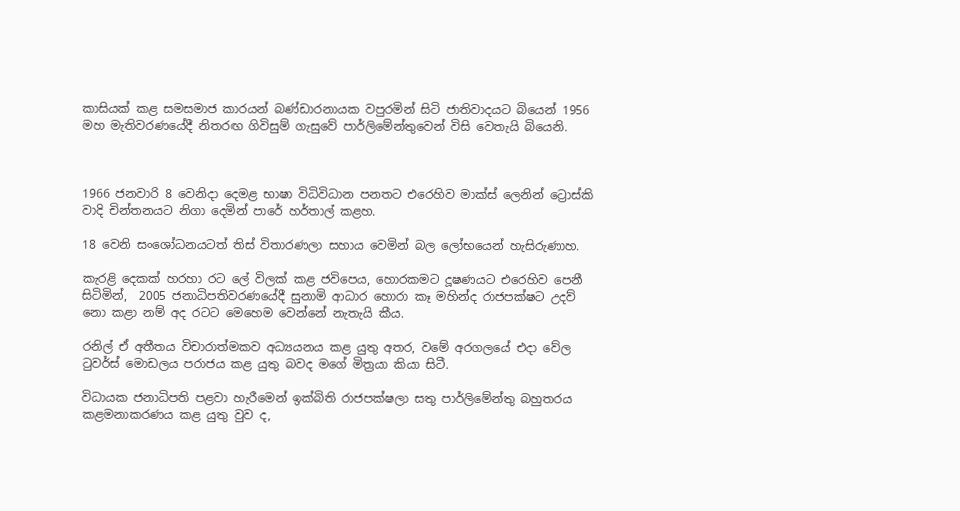කාසියක් කළ සමසමාජ කාරයන් බණ්ඩාරනායක වපුරමින් සිටි ජාතිවාදයට බියෙන් 1956 මහ මැතිවරණයේදී නිතරඟ ගිවිසුම් ගැසුවේ පාර්ලිමේන්තුවෙන් විසි වෙතැයි බියෙනි.



1966 ජනවාරි 8 වෙනිදා දෙමළ භාෂා විධිවිධාන පනතට එරෙහිව මාක්ස් ලෙනින් ට්‍රොස්කි වාදි චින්තනයට නිගා දෙමින් පාරේ හර්තාල් කළහ.

18 වෙනි සංශෝධනයටත් තිස් විතාරණලා සහාය වෙමින් බල ලෝභයෙන් හැසිරුණාහ.

කැරළි දෙකක් හරහා රට ලේ විලක් කළ ජවිපෙය, හොරකමට දූෂණයට එරෙහිව පෙනී සිටිමින්,  2005 ජනාධිපතිවරණයේදී සුනාමි ආධාර හොරා කෑ මහින්ද රාජපක්ෂට උදව් නො කළා නම් අද රටට මෙහෙම වෙන්නේ නැතැයි කීය.

රනිල් ඒ අතීතය විචාරාත්මකව අධ්‍යයනය කළ යුතු අතර, වමේ අරගලයේ එදා වේල ටුවර්ස් මොඩලය පරාජය කළ යුතු බවද මගේ මිත්‍රයා කියා සිටී.

විධායක ජනාධිපති පළවා හැරීමෙන් ඉක්බිති රාජපක්ෂලා සතු පාර්ලිමේන්තු බහුතරය කළමනාකරණය කළ යුතු වුව ද,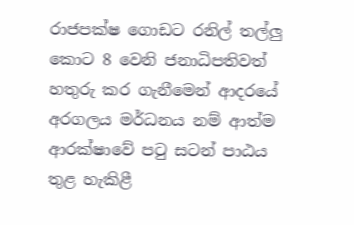රාජපක්ෂ ගොඩට රනිල් තල්ලු කොට 8 වෙනි ජනාධිපතිවත් හතුරු කර ගැනීමෙන් ආදරයේ අරගලය මර්ධනය නම් ආත්ම ආරක්ෂාවේ පටු සටන් පාඨය තුළ හැකිළී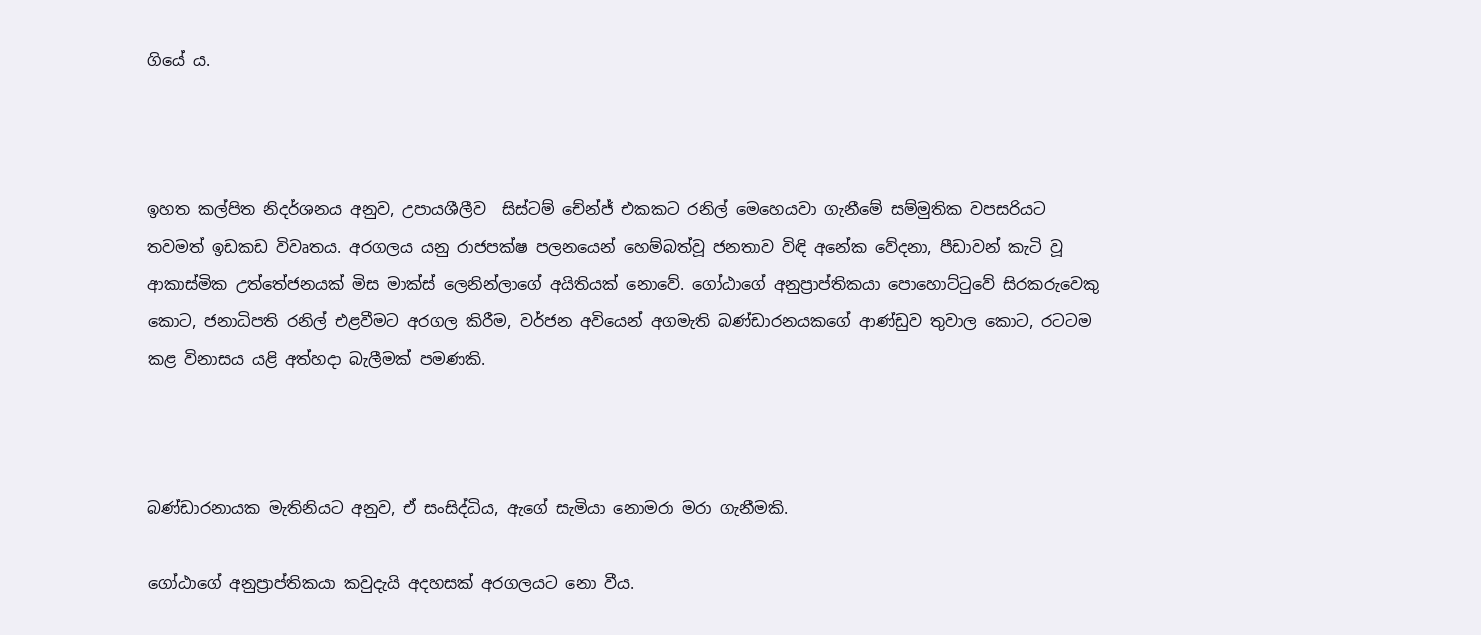ගියේ ය.



ඉහත කල්පිත නිදර්ශනය අනුව, උපායශීලීව  සිස්ටම් චේන්ජ් එකකට රනිල් මෙහෙයවා ගැනීමේ සම්මුතික වපසරියට තවමත් ඉඩකඩ විවෘතය. අරගලය යනු රාජපක්ෂ පලනයෙන් හෙම්බත්වූ ජනතාව විඳි අනේක වේදනා, පීඩාවන් කැටි වූ  ආකාස්මික උත්තේජනයක් මිස මාක්ස් ලෙනින්ලාගේ අයිතියක් නොවේ. ගෝඨාගේ අනුප්‍රාප්තිකයා පොහොට්ටුවේ සිරකරුවෙකු කොට, ජනාධිපති රනිල් එළවීමට අරගල කිරීම, වර්ජන අවියෙන් අගමැති බණ්ඩාරනයකගේ ආණ්ඩුව තුවාල කොට, රටටම කළ විනාසය යළි අත්හදා බැලීමක් පමණකි.



බණ්ඩාරනායක මැතිනියට අනුව, ඒ සංසිද්ධිය, ඇගේ සැමියා නොමරා මරා ගැනීමකි.

ගෝඨාගේ අනුප්‍රාප්තිකයා කවුදැයි අදහසක් අරගලයට නො වීය.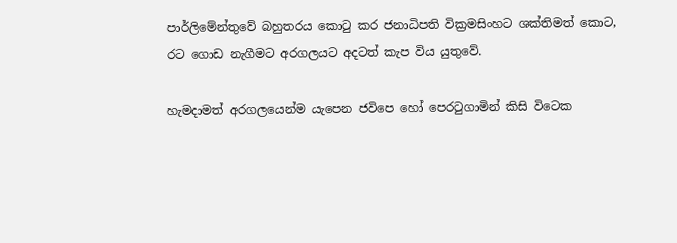පාර්ලිමේන්තුවේ බහුතරය කොටු කර ජනාධිපති වික්‍රමසිංහට ශක්තිමත් කොට, රට ගොඩ නැගීමට අරගලයට අදටත් කැප විය යුතුවේ.

හැමදාමත් අරගලයෙන්ම යැපෙන ජවිපෙ හෝ පෙරටුගාමින් කිසි විටෙක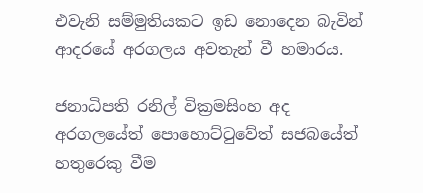එවැනි සම්මුතියකට ඉඩ නොදෙන බැවින් ආදරයේ අරගලය අවතැන් වී හමාරය.

ජනාධිපති රනිල් වික්‍රමසිංහ අද අරගලයේත් පොහොට්ටුවේත් සජබයේත් හතුරෙකු වීම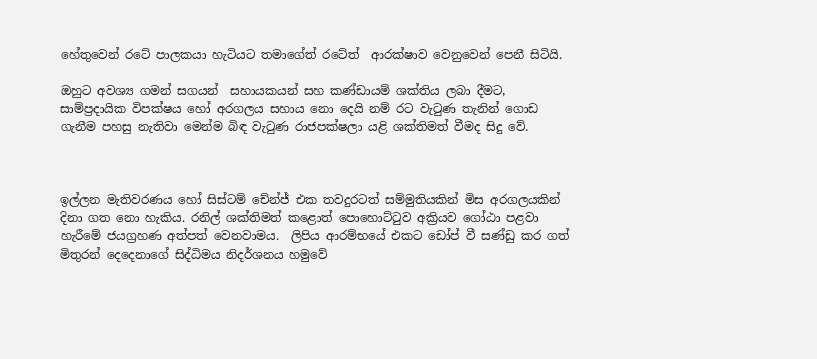හේතුවෙන් රටේ පාලකයා හැටියට තමාගේත් රටේත්  ආරක්ෂාව වෙනුවෙන් පෙනී සිටියි.

ඔහුට අවශ්‍ය ගමන් සගයන්  සහායකයන් සහ කණ්ඩායම් ශක්තිය ලබා දීමට, සාම්ප්‍රදායික විපක්ෂය හෝ අරගලය සහාය නො දෙයි නම් රට වැටුණ තැනින් ගොඩ ගැනීම පහසු නැතිවා මෙන්ම බිඳ වැටුණ රාජපක්ෂලා යළි ශක්තිමත් වීමද සිදු වේ.



ඉල්ලන මැතිවරණය හෝ සිස්ටම් චේන්ජ් එක තවදුරටත් සම්මුතියකින් මිස අරගලයකින් දිනා ගත නො හැකිය. රනිල් ශක්තිමත් කළොත් පොහොට්ටුව අක්‍රියව ගෝඨා පළවා හැරීමේ ජයග්‍රහණ අත්පත් වෙනවාමය.  ලිපිය ආරම්භයේ එකට ඩෝප් වී සණ්ඩු කර ගත් මිතුරන් දෙදෙනාගේ සිද්ධිමය නිදර්ශනය හමුවේ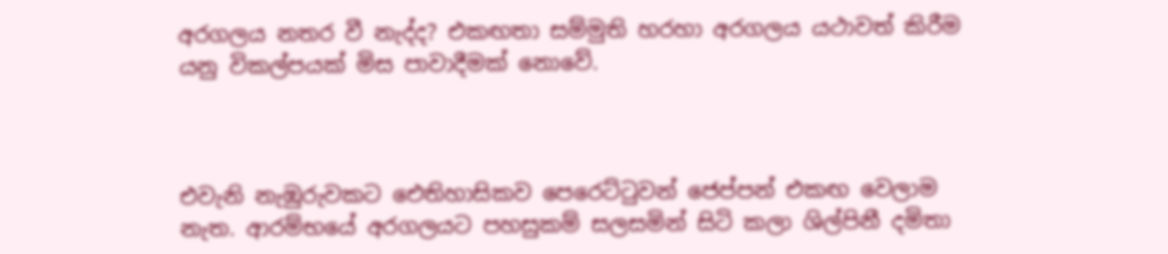අරගලය නතර වී නැද්ද? එකඟතා සම්මුති හරහා අරගලය යථාවත් කිරීම යනු විකල්පයක් මිස පාවාදීමක් නොවේ.



එවැනි නැඹුරුවකට ඓතිහාසිකව පෙරෙට්ටුවන් ජෙප්පන් එකඟ වෙලාම නැත. ආරම්භයේ අරගලයට පහසුකම් සලසමින් සිටි කලා ශිල්පිනී දමිතා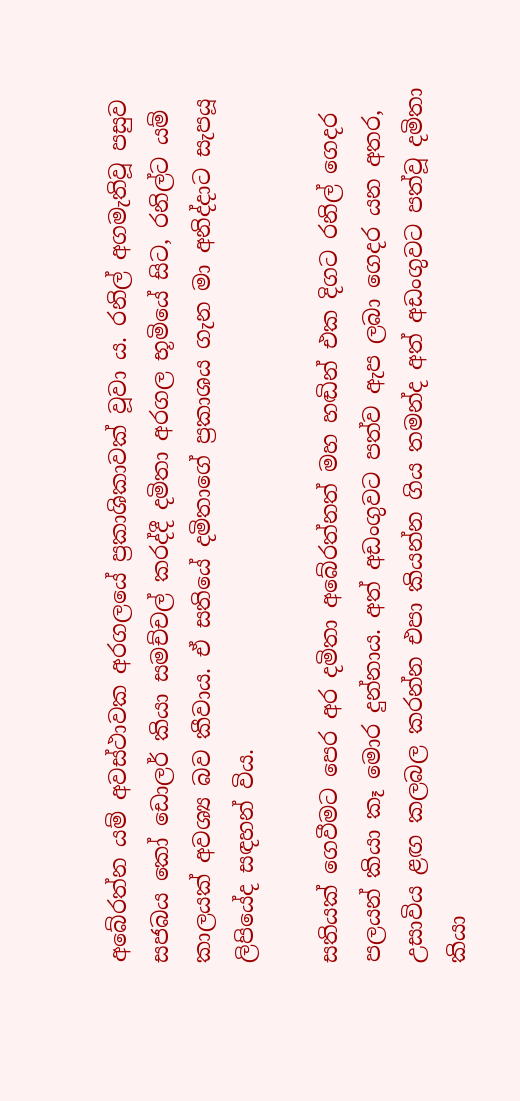අබේරත්න යම් අවස්ථාවක අරගලයේ ප්‍රකාශිකාවක් වූවා ය. රනිල් අගමැතිවූ පසුව සජබය කෝ ඩොලර් කියා සමච්චල් කරද්දී දමිතා අරගල භූමියේ සිට, රනිල්ට යම් කාලයක් අවශ්‍ය බව කීවාය. ඒ සතියේ දමිතාගේ ප්‍රකාශය ගැන මා අනිද්දාට සැපයූ ලිපියේද සඳහන් විය.

සතියක් ගෙවීමට පෙර අර දමිතා අබේරත්නත් මහ හඬින් එක දිගට රනිල් ගෙදර පලයන් කියා කෑ මොර දුන්නාය. අත් අඩංගුවට පත්ව ඇප ලබා ගෙදර යන අතර, උසාවිය ළඟ කලබල කරන්න එපා කියන්න ගිය තමන්ද අත් අඩංගුවට පත්වූ දමිතා කියා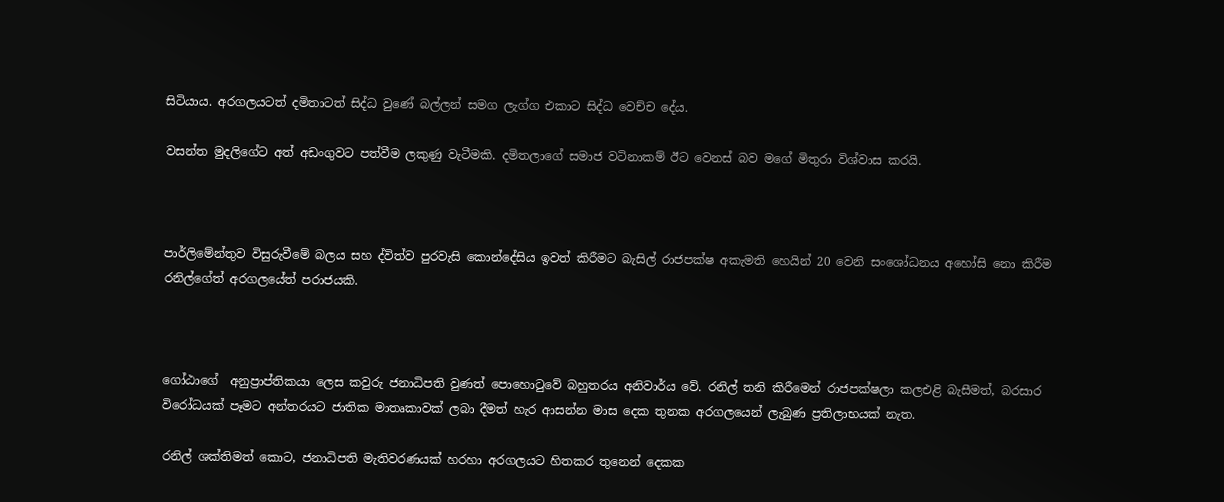සිටියාය. අරගලයටත් දමිතාටත් සිද්ධ වුණේ බල්ලන් සමග ලැග්ග එකාට සිද්ධ වෙච්ච දේය.

වසන්ත මුදලිගේට අත් අඩංගුවට පත්වීම ලකුණු වැටීමකි. දමිතලාගේ සමාජ වටිනාකම් ඊට වෙනස් බව මගේ මිතුරා විශ්වාස කරයි.



පාර්ලිමේන්තුව විසුරුවීමේ බලය සහ ද්විත්ව පුරවැසි කොන්දේසිය ඉවත් කිරීමට බැසිල් රාජපක්ෂ අකැමති හෙයින් 20 වෙනි සංශෝධනය අහෝසි නො කිරීම රනිල්ගේත් අරගලයේත් පරාජයකි.



ගෝඨාගේ  අනුප්‍රාප්තිකයා ලෙස කවුරු ජනාධිපති වුණත් පොහොටුවේ බහුතරය අනිවාර්ය වේ. රනිල් තනි කිරීමෙන් රාජපක්ෂලා කලඑළි බැසීමත්, බරසාර විරෝධයක් පෑමට අන්තරයට ජාතික මාතෘකාවක් ලබා දීමත් හැර ආසන්න මාස දෙක තුනක අරගලයෙන් ලැබුණ ප්‍රතිලාභයක් නැත.

රනිල් ශක්තිමත් කොට, ජනාධිපති මැතිවරණයක් හරහා අරගලයට හිතකර තුනෙන් දෙකක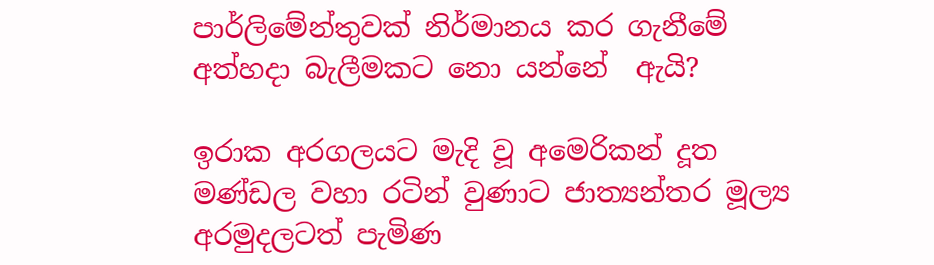පාර්ලිමේන්තුවක් නිර්මානය කර ගැනීමේ අත්හදා බැලීමකට නො යන්නේ  ඇයි?

ඉරාක අරගලයට මැදි වූ අමෙරිකන් දූත මණ්ඩල වහා රටින් වුණාට ජාත්‍යන්තර මූල්‍ය අරමුදලටත් පැමිණ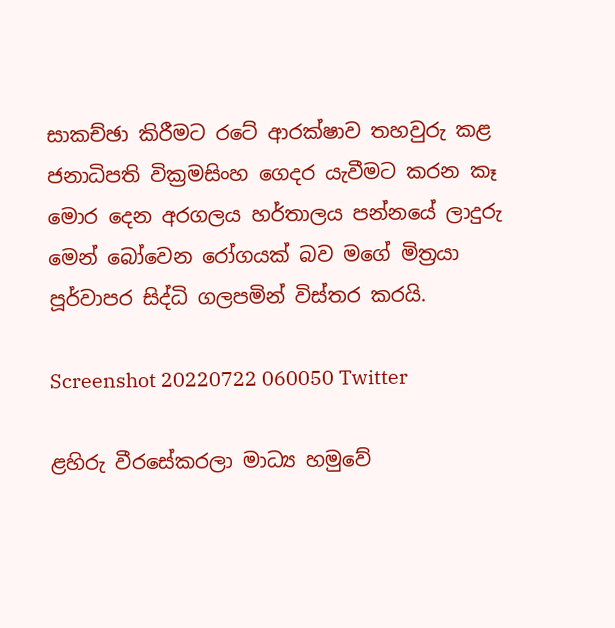සාකච්ඡා කිරීමට රටේ ආරක්ෂාව තහවුරු කළ  ජනාධිපති වික්‍රමසිංහ ගෙදර යැවීමට කරන කෑ මොර දෙන අරගලය හර්තාලය පන්නයේ ලාදුරු මෙන් බෝවෙන රෝගයක් බව මගේ මිත්‍රයා පූර්වාපර සිද්ධි ගලපමින් විස්තර කරයි.

Screenshot 20220722 060050 Twitter

ළහිරු වීරසේකරලා මාධ්‍ය හමුවේ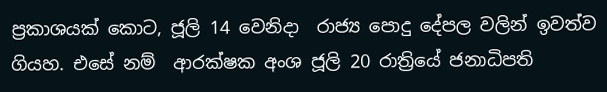ප්‍රකාශයක් කොට, ජූලි 14 වෙනිදා  රාජ්‍ය පොදු දේපල වලින් ඉවත්ව ගියහ. එසේ නම්  ආරක්ෂක අංශ ජූලි 20 රාත්‍රියේ ජනාධිපති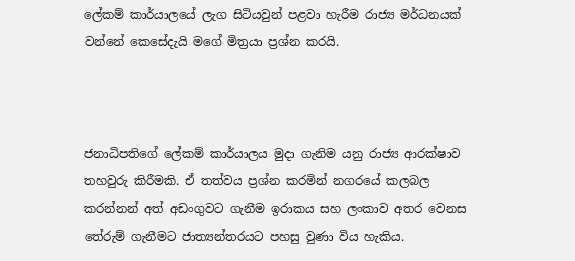ලේකම් කාර්යාලයේ ලැග සිටියවුන් පළවා හැරීම රාජ්‍ය මර්ධනයක් වන්නේ කෙසේදැයි මගේ මිත්‍රයා ප්‍රශ්න කරයි.



ජනාධිපතිගේ ලේකම් කාර්යාලය මුදා ගැනිම යනු රාජ්‍ය ආරක්ෂාව තහවුරු කිරීමකි. ඒ තත්වය ප්‍රශ්න කරමින් නගරයේ කලබල කරන්නන් අත් අඩංගුවට ගැනීම ඉරාකය සහ ලංකාව අතර වෙනස තේරුම් ගැනීමට ජාත්‍යන්තරයට පහසු වුණා විය හැකිය.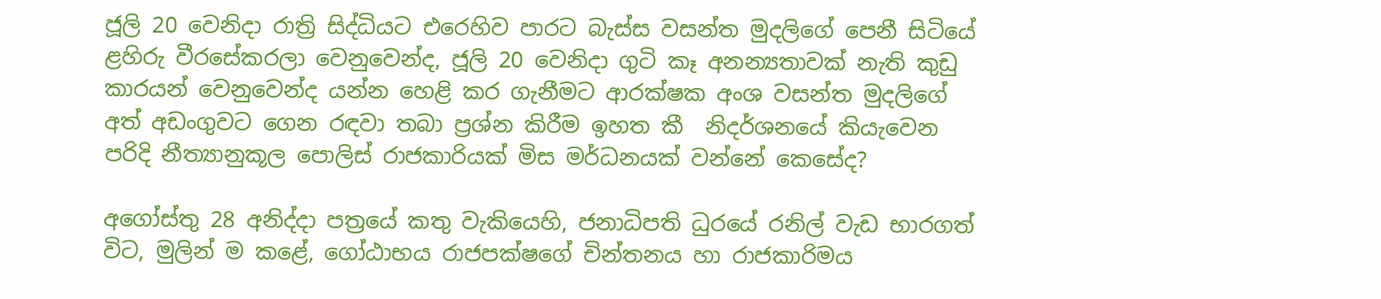ජූලි 20 වෙනිදා රාත්‍රි සිද්ධියට එරෙහිව පාරට බැස්ස වසන්ත මුදලිගේ පෙනී සිටියේ ළහිරු වීරසේකරලා වෙනුවෙන්ද, ජූලි 20 වෙනිදා ගුටි කෑ අනන්‍යතාවක් නැති කුඩු කාරයන් වෙනුවෙන්ද යන්න හෙළි කර ගැනීමට ආරක්ෂක අංශ වසන්ත මුදලිගේ අත් අඩංගුවට ගෙන රඳවා තබා ප්‍රශ්න කිරීම ඉහත කී  නිදර්ශනයේ කියැවෙන පරිදි නීත්‍යානුකූල පොලිස් රාජකාරියක් මිස මර්ධනයක් වන්නේ කෙසේද?

අගෝස්තු 28 අනිද්දා පත්‍රයේ කතු වැකියෙහි, ජනාධිපති ධුරයේ රනිල් වැඩ භාරගත් විට, මුලින් ම කළේ, ගෝඨාභය රාජපක්ෂගේ චින්තනය හා රාජකාරිමය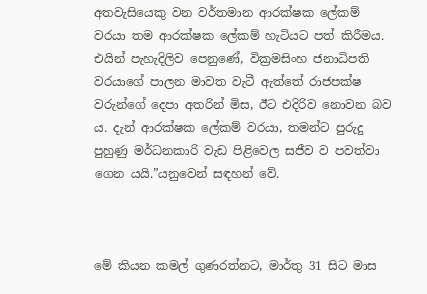අතවැසියෙකු වන වර්තමාන ආරක්ෂක ලේකම් වරයා තම ආරක්ෂක ලේකම් හැටියට පත් කිරීමය. එයින් පැහැදිලිව පෙනුණේ, වික්‍රමසිංහ ජනාධිපති වරයාගේ පාලන මාවත වැටී ඇත්තේ රාජපක්ෂ වරුන්ගේ දෙපා අතරින් මිස, ඊට එදිරිව නොවන බව ය. දැන් ආරක්ෂක ලේකම් වරයා, තමන්ට පුරුදු පුහුණු මර්ධනකාරි වැඩ පිළිවෙල සජීව ව පවත්වා ගෙන යයි.”යනුවෙන් සඳහන් වේ.



මේ කියන කමල් ගුණරත්නට, මාර්තු 31 සිට මාස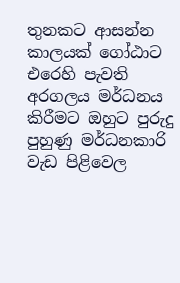තුනකට ආසන්න කාලයක් ගෝඨාට එරෙහි පැවති අරගලය මර්ධනය කිරීමට ඔහුට පුරුදු පුහුණු මර්ධනකාරි වැඩ පිළිවෙල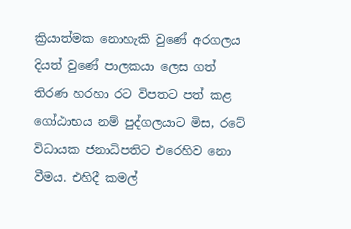ක්‍රියාත්මක නොහැකි වුණේ අරගලය දියත් වුණේ පාලකයා ලෙස ගත් තිරණ හරහා රට විපතට පත් කළ ගෝඨාභය නම් පුද්ගලයාට මිස, රටේ විධායක ජනාධිපතිට එරෙහිව නො වීමය. එහිදී කමල්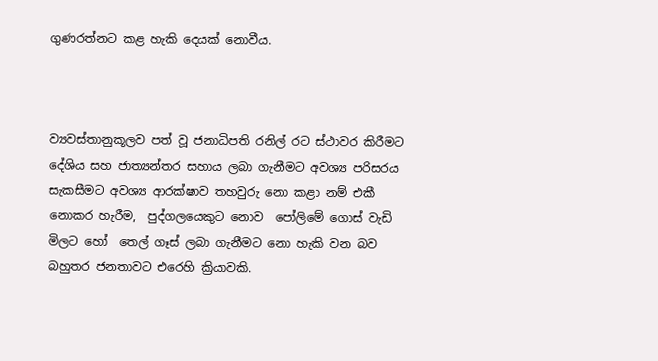ගුණරත්නට කළ හැකි දෙයක් නොවීය.



ව්‍යවස්තානුකූලව පත් වූ ජනාධිපති රනිල් රට ස්ථාවර කිරීමට දේශිය සහ ජාත්‍යන්තර සහාය ලබා ගැනීමට අවශ්‍ය පරිසරය සැකසීමට අවශ්‍ය ආරක්ෂාව තහවුරු නො කළා නම් එකී නොකර හැරීම,  පුද්ගලයෙකුට නොව  පෝලිමේ ගොස් වැඩි මිලට හෝ  තෙල් ගෑස් ලබා ගැනීමට නො හැකි වන බව බහුතර ජනතාවට එරෙහි ක්‍රියාවකි.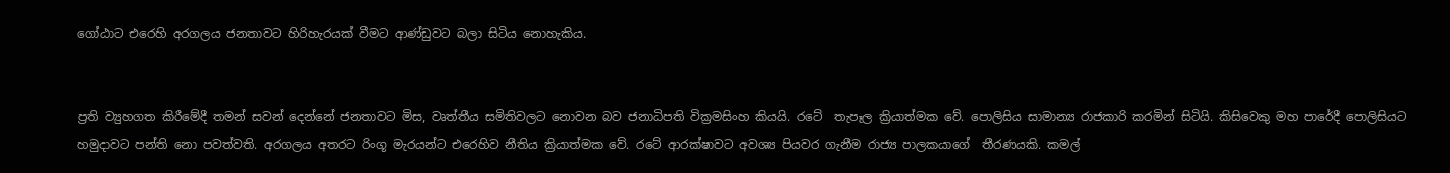ගෝඨාට එරෙහි අරගලය ජනතාවට හිරිහැරයක් වීමට ආණ්ඩුවට බලා සිටිය නොහැකිය.


ප්‍රති ව්‍යුහගත කිරීමේදී තමන් සවන් දෙන්නේ ජනතාවට මිස, වෘත්තීය සමිතිවලට නොවන බව ජනාධිපති වික්‍රමසිංහ කියයි. රටේ  තැපෑල ක්‍රියාත්මක වේ. පොලිසිය සාමාන්‍ය රාජකාරි කරමින් සිටියි. කිසිවෙකු මහ පාරේදී පොලිසියට හමුදාවට පන්ති නො පවත්වති. අරගලය අතරට රිංගූ මැරයන්ට එරෙහිව නීතිය ක්‍රියාත්මක වේ. රටේ ආරක්ෂාවට අවශ්‍ය පියවර ගැනීම රාජ්‍ය පාලකයාගේ  තීරණයකි. කමල්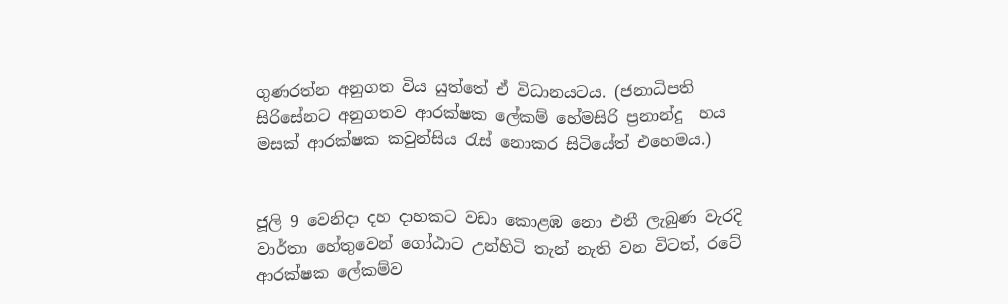ගුණරත්න අනුගත විය යුත්තේ ඒ විධානයටය. (ජනාධිපති සිරිසේනට අනුගතව ආරක්ෂක ලේකම් හේමසිරි ප්‍රනාන්දු  හය මසක් ආරක්ෂක කවුන්සිය රැස් නොකර සිටියේත් එහෙමය.)


ජූලි 9 වෙනිදා දහ දාහකට වඩා කොළඹ නො එතී ලැබුණ වැරදි  වාර්තා හේතුවෙන් ගෝඨාට උන්හිටි තැන් නැති වන විටත්, රටේ ආරක්ෂක ලේකම්ව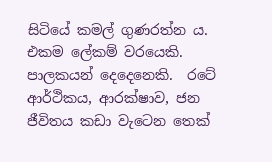සිටියේ කමල් ගුණරත්න ය. එකම ලේකම් වරයෙකි. පාලකයන් දෙදෙනෙකි.  රටේ ආර්ථිකය, ආරක්ෂාව, ජන ජීවිතය කඩා වැටෙන තෙක්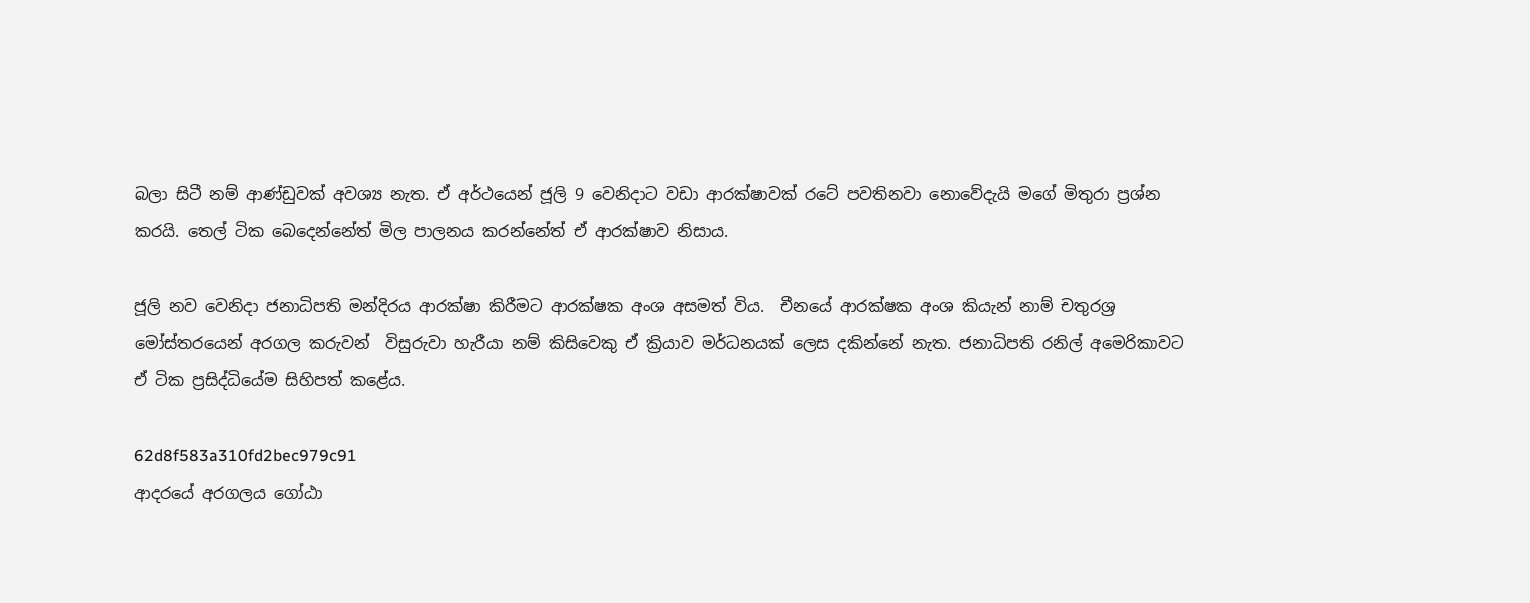බලා සිටී නම් ආණ්ඩුවක් අවශ්‍ය නැත. ඒ අර්ථයෙන් ජූලි 9 වෙනිදාට වඩා ආරක්ෂාවක් රටේ පවතිනවා නොවේදැයි මගේ මිතුරා ප්‍රශ්න කරයි. තෙල් ටික බෙදෙන්නේත් මිල පාලනය කරන්නේත් ඒ ආරක්ෂාව නිසාය.

ජූලි නව වෙනිදා ජනාධිපති මන්දිරය ආරක්ෂා කිරීමට ආරක්ෂක අංශ අසමත් විය.  චීනයේ ආරක්ෂක අංශ කියැන් නාම් චතුරශ්‍ර මෝස්තරයෙන් අරගල කරුවන්  විසුරුවා හැරීයා නම් කිසිවෙකු ඒ ක්‍රියාව මර්ධනයක් ලෙස දකින්නේ නැත. ජනාධිපති රනිල් අමෙරිකාවට ඒ ටික ප්‍රසිද්ධියේම සිහිපත් කළේය.

62d8f583a310fd2bec979c91
ආදරයේ අරගලය ගෝඨා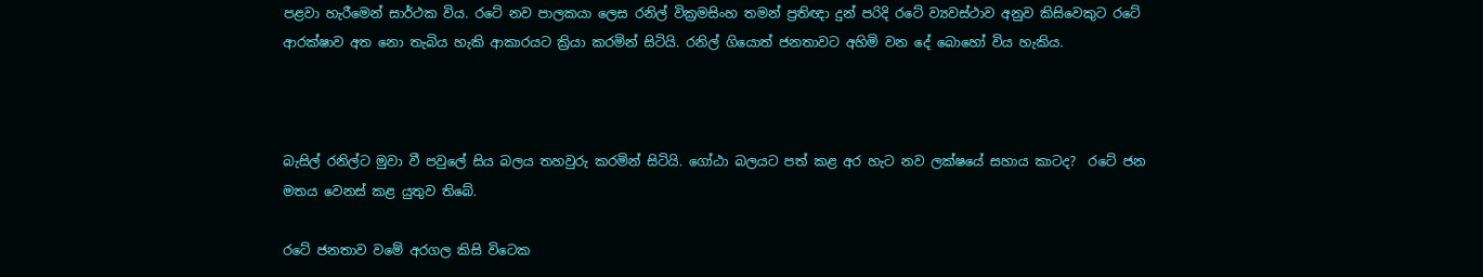පළවා හැරීමෙන් සාර්ථක විය. රටේ නව පාලකයා ලෙස රනිල් වික්‍රමසිංහ තමන් ප්‍රතිඥා දුන් පරිදි රටේ ව්‍යවස්ථාව අනුව කිසිවෙකුට රටේ ආරක්ෂාව අත නො තැබිය හැකි ආකාරයට ක්‍රියා කරමින් සිටියි. රනිල් ගියොත් ජනතාවට අහිමි වන දේ බොහෝ විය හැකිය.



බැසිල් රනිල්ට මුවා වී පවුලේ සිය බලය තහවුරු කරමින් සිටියි. ගෝඨා බලයට පත් කළ අර හැට නව ලක්ෂයේ සහාය කාටද?  රටේ ජන මතය වෙනස් කළ යුතුව තිබේ.

රටේ ජනතාව වමේ අරගල කිසි විටෙක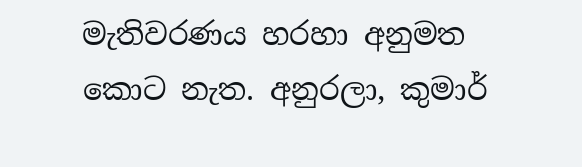මැතිවරණය හරහා අනුමත කොට නැත. අනුරලා, කුමාර්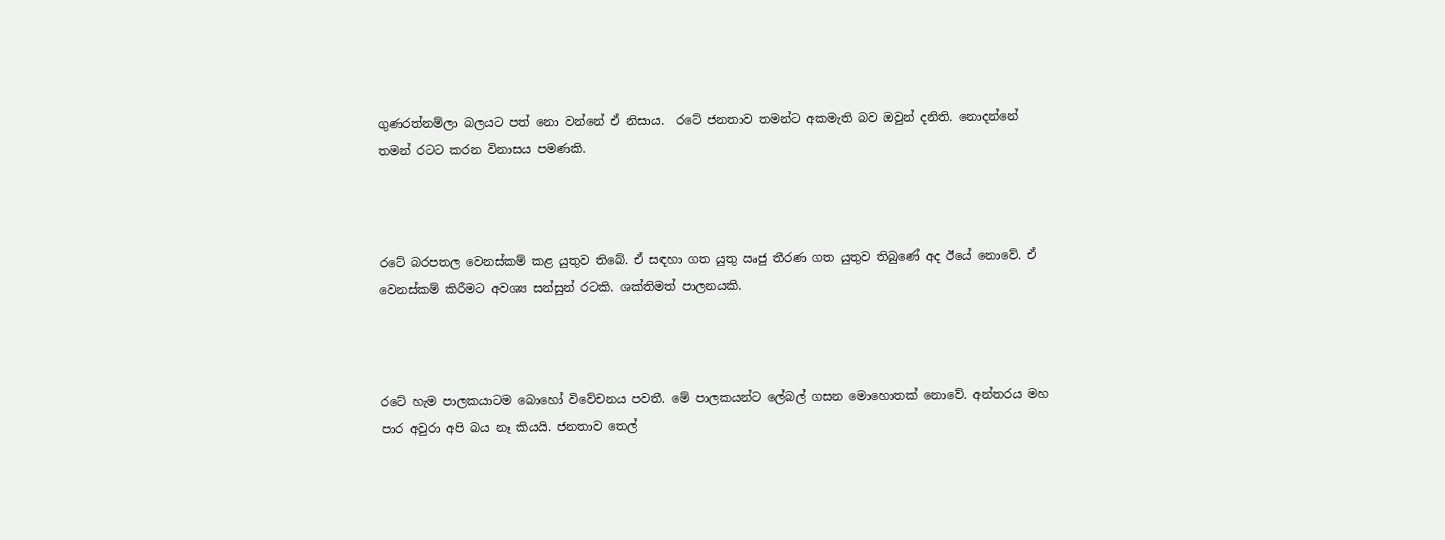ගුණරත්නම්ලා බලයට පත් නො වන්නේ ඒ නිසාය.  රටේ ජනතාව තමන්ට අකමැති බව ඔවුන් දනිති. නොදන්නේ තමන් රටට කරන විනාසය පමණකි.



රටේ බරපතල වෙනස්කම් කළ යුතුව තිබේ. ඒ සඳහා ගත යුතු ඍජු තීරණ ගත යුතුව තිබුණේ අද ඊයේ නොවේ. ඒ වෙනස්කම් කිරීමට අවශ්‍ය සන්සුන් රටකි. ශක්තිමත් පාලනයකි.



රටේ හැම පාලකයාටම බොහෝ විවේචනය පවතී. මේ පාලකයන්ට ලේබල් ගසන මොහොතක් නොවේ. අන්තරය මහ පාර අවුරා අපි බය නෑ කියයි. ජනතාව තෙල්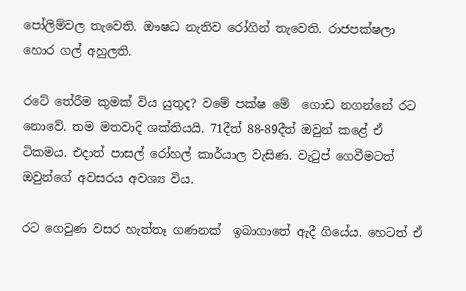පෝලිම්වල තැවෙති. ඖෂධ නැතිව රෝගින් තැවෙති. රාජපක්ෂලා හොර ගල් අහුලති.

රටේ තේරීම කුමක් විය යුතුද? වමේ පක්ෂ මේ  ගොඩ නගන්නේ රට නොවේ. තම මතවාදි ශක්තියයි. 71දීත් 88-89දීත් ඔවුන් කළේ ඒ ටිකමය. එදාත් පාසල් රෝහල් කාර්යාල වැසිණ. වැටුප් ගෙවීමටත් ඔවුන්ගේ අවසරය අවශ්‍ය විය.

රට ගෙවුණ වසර හැත්තෑ ගණනක්  ඉබාගාතේ ඇදී ගියේය. හෙටත් ඒ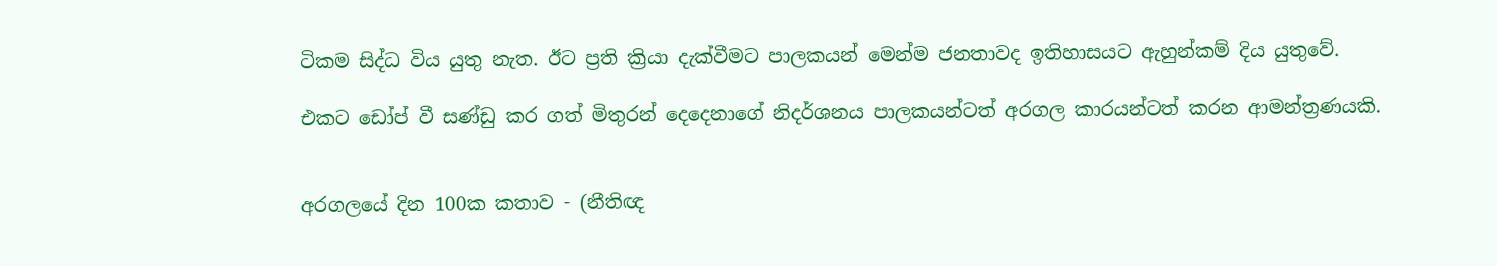ටිකම සිද්ධ විය යුතු නැත. ඊට ප්‍රති ක්‍රියා දැක්වීමට පාලකයන් මෙන්ම ජනතාවද ඉතිහාසයට ඇහුන්කම් දිය යුතුවේ.

එකට ඩෝප් වී සණ්ඩු කර ගත් මිතුරන් දෙදෙනාගේ නිදර්ශනය පාලකයන්ටත් අරගල කාරයන්ටත් කරන ආමන්ත්‍රණයකි.


අරගලයේ දින 100ක කතාව - (නීතිඥ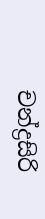චන්ද්‍රසිරි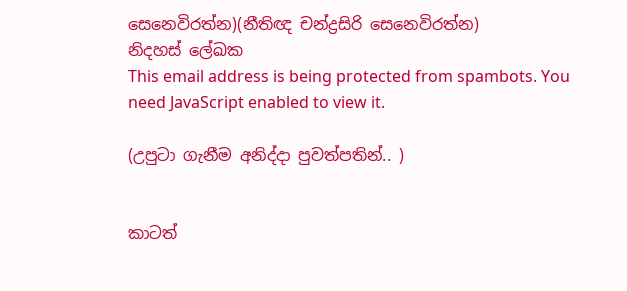සෙනෙවිරත්න)(නීතිඥ චන්ද්‍රසිරි සෙනෙවිරත්න)
නිදහස් ලේඛක
This email address is being protected from spambots. You need JavaScript enabled to view it.

(උපුටා ගැනීම අනිද්දා පුවත්පතින්.. )


කාටත්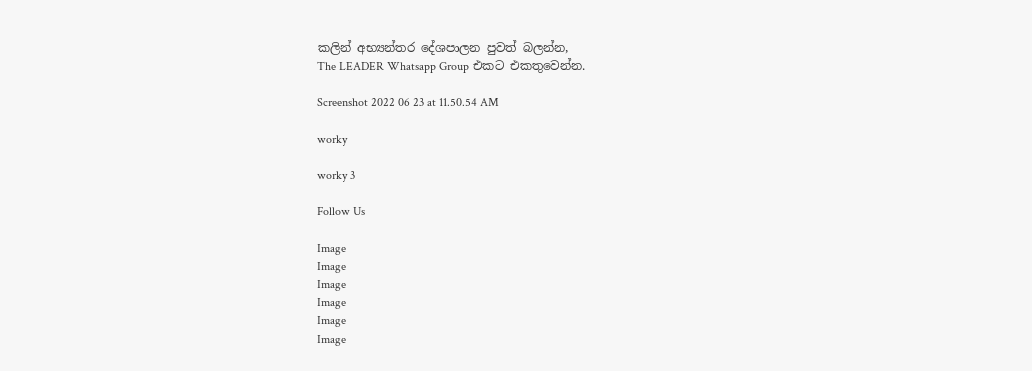කලින් අභ්‍යන්තර දේශපාලන පුවත් බලන්න,
The LEADER Whatsapp Group එකට එකතුවෙන්න.

Screenshot 2022 06 23 at 11.50.54 AM

worky

worky 3

Follow Us

Image
Image
Image
Image
Image
Image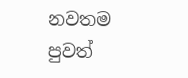නවතම පුවත්